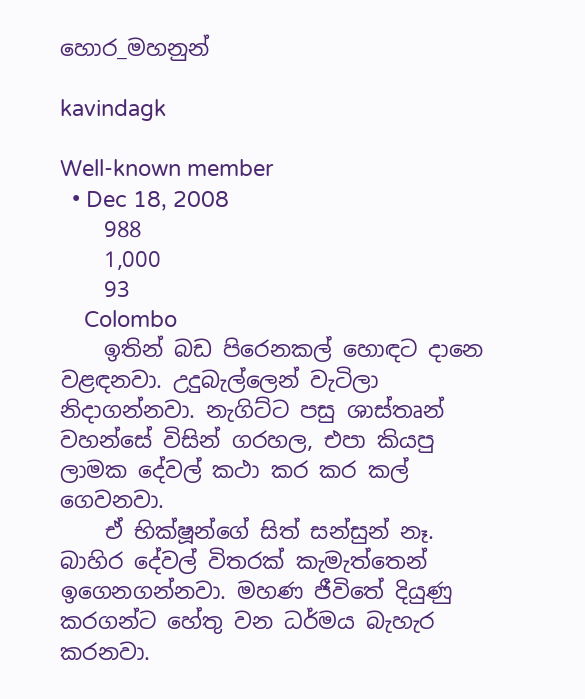හොර_මහනුන්

kavindagk

Well-known member
  • Dec 18, 2008
    988
    1,000
    93
    Colombo
    ඉතින් බඩ පිරෙනකල් හොඳට දානෙ වළඳනවා. උදුබැල්ලෙන් වැටිලා නිදාගන්නවා. නැගිට්ට පසු ශාස්තෘන් වහන්සේ විසින් ගරහල, එපා කියපු ලාමක දේවල් කථා කර කර කල් ගෙවනවා.
    ඒ භික්ෂූන්ගේ සිත් සන්සුන් නෑ. බාහිර දේවල් විතරක් කැමැත්තෙන් ඉගෙනගන්නවා. මහණ ජීවිතේ දියුණු කරගන්ට හේතු වන ධර්මය බැහැර කරනවා.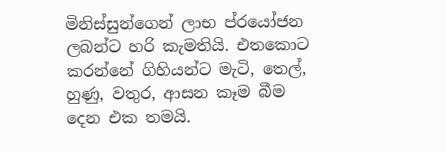මිනිස්සුන්ගෙන් ලාභ ප්රයෝජන ලබන්ට හරි කැමතියි. එතකොට කරන්නේ ගිහියන්ට මැටි, තෙල්, හුණු, වතුර, ආසන කෑම බීම දෙන එක තමයි.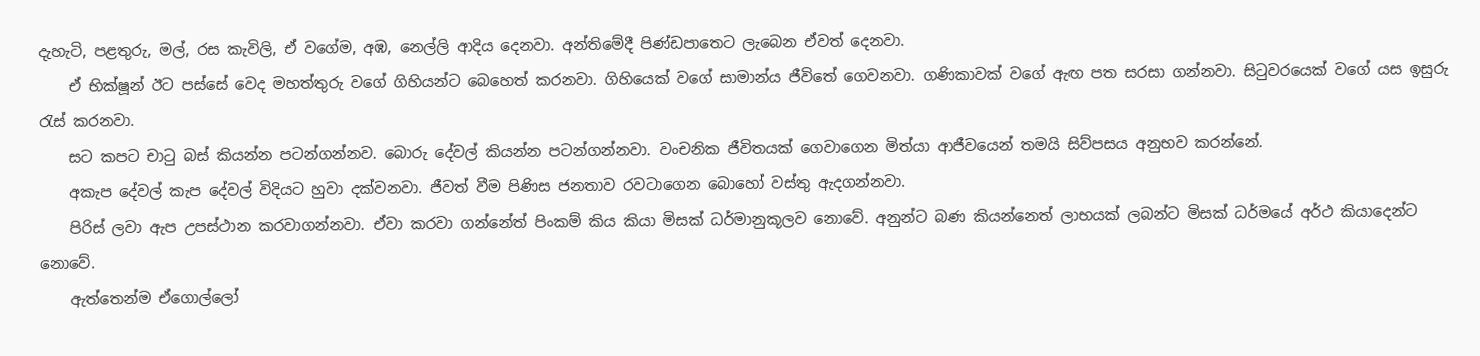දැහැටි, පළතුරු, මල්, රස කැවිලි, ඒ වගේම, අඹ, නෙල්ලි ආදිය දෙනවා. අන්තිමේදී පිණ්ඩපාතෙට ලැබෙන ඒවත් දෙනවා.
    ඒ භික්ෂූන් ඊට පස්සේ වෙද මහත්තුරු වගේ ගිහියන්ට බෙහෙත් කරනවා. ගිහියෙක් වගේ සාමාන්ය ජීවිතේ ගෙවනවා. ගණිකාවක් වගේ ඇඟ පත සරසා ගන්නවා. සිටුවරයෙක් වගේ යස ඉසුරු රැස් කරනවා.
    සට කපට චාටු බස් කියන්න පටන්ගන්නව. බොරු දේවල් කියන්න පටන්ගන්නවා. වංචනික ජීවිතයක් ගෙවාගෙන මිත්යා ආජීවයෙන් තමයි සිව්පසය අනුභව කරන්නේ.
    අකැප දේවල් කැප දේවල් විදියට හුවා දක්වනවා. ජීවත් වීම පිණිස ජනතාව රවටාගෙන බොහෝ වස්තු ඇදගන්නවා.
    පිරිස් ලවා ඇප උපස්ථාන කරවාගන්නවා. ඒවා කරවා ගන්නේත් පිංකම් කිය කියා මිසක් ධර්මානුකූලව නොවේ. අනුන්ට බණ කියන්නෙත් ලාභයක් ලබන්ට මිසක් ධර්මයේ අර්ථ කියාදෙන්ට නොවේ.
    ඇත්තෙන්ම ඒගොල්ලෝ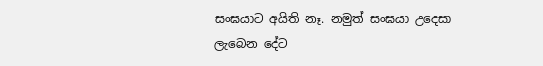සංඝයාට අයිති නෑ. නමුත් සංඝයා උදෙසා ලැබෙන දේට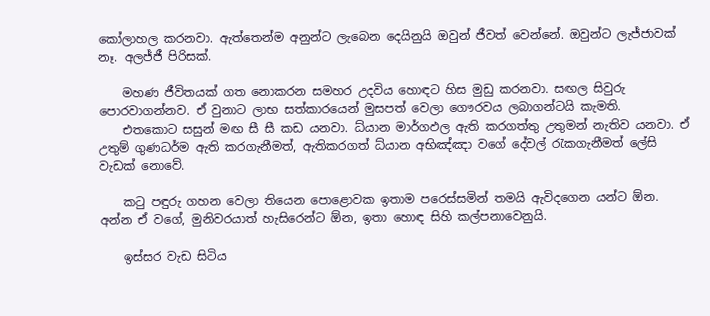කෝලාහල කරනවා. ඇත්තෙන්ම අනුන්ට ලැබෙන දෙයිනුයි ඔවුන් ජීවත් වෙන්නේ. ඔවුන්ට ලැජ්ජාවක් නෑ. අලජ්ජී පිරිසක්.

    මහණ ජීවිතයක් ගත නොකරන සමහර උදවිය හොඳට හිස මුඩු කරනවා. සඟල සිවුරු පොරවාගන්නව. ඒ වුනාට ලාභ සත්කාරයෙන් මුසපත් වෙලා ගෞරවය ලබාගන්ටයි කැමති.
    එතකොට සසුන් මඟ සී සී කඩ යනවා. ධ්යාන මාර්ගඵල ඇති කරගත්තු උතුමන් නැතිව යනවා. ඒ උතුම් ගුණධර්ම ඇති කරගැනීමත්, ඇතිකරගත් ධ්යාන අභිඤ්ඤා වගේ දේවල් රැකගැනීමත් ලේසි වැඩක් නොවේ.

    කටු පඳුරු ගහන වෙලා තියෙන පොළොවක ඉතාම පරෙස්සමින් තමයි ඇවිදගෙන යන්ට ඕන. අන්න ඒ වගේ, මුනිවරයාත් හැසිරෙන්ට ඕන, ඉතා හොඳ සිහි කල්පනාවෙනුයි.

    ඉස්සර වැඩ සිටිය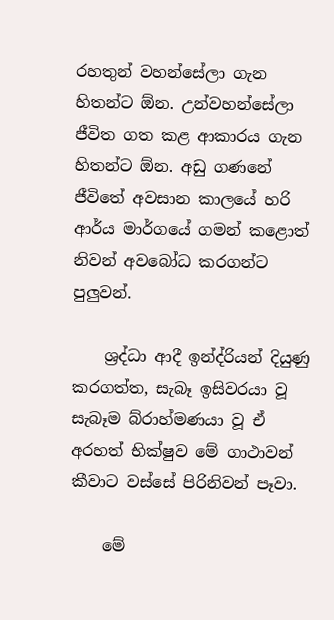රහතුන් වහන්සේලා ගැන හිතන්ට ඕන. උන්වහන්සේලා ජීවිත ගත කළ ආකාරය ගැන හිතන්ට ඕන. අඩු ගණනේ ජීවිතේ අවසාන කාලයේ හරි ආර්ය මාර්ගයේ ගමන් කළොත් නිවන් අවබෝධ කරගන්ට පුලුවන්.

    ශ්‍රද්ධා ආදී ඉන්ද්රියන් දියුණු කරගත්ත, සැබෑ ඉසිවරයා වූ සැබෑම බ්රාහ්මණයා වූ ඒ අරහත් භික්ෂුව මේ ගාථාවන් කීවාට වස්සේ පිරිනිවන් පෑවා.

    මේ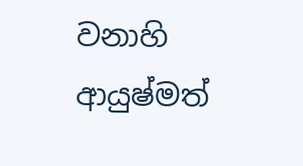වනාහි ආයුෂ්මත්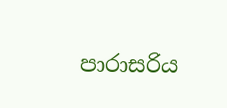පාරාසරිය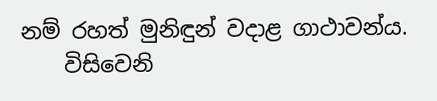නම් රහත් මුනිඳුන් වදාළ ගාථාවන්ය.
    විසිවෙනි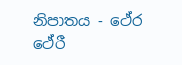නිපාතය - ථේර ථේරී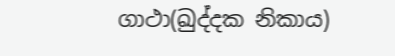ගාථා(ඛුද්දක නිකාය)